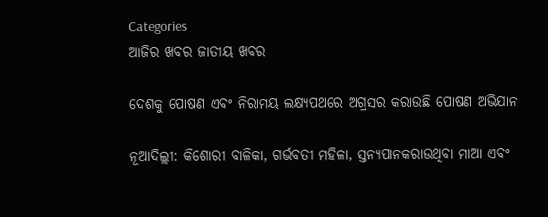Categories
ଆଜିର ଖବର ଜାତୀୟ ଖବର

ଦେଶକୁ ପୋଷଣ ଏବଂ ନିରାମୟ ଲକ୍ଷ୍ୟପଥରେ ଅଗ୍ରସର କରାଉଛି ପୋଷଣ ଅଭିଯାନ

ନୂଆଦିଲ୍ଲୀ: କିଶୋରୀ ବାଳିକା, ଗର୍ଭବତୀ ମହିଳା, ସ୍ତନ୍ୟପାନକରାଉଥିବା ମାଆ ଏବଂ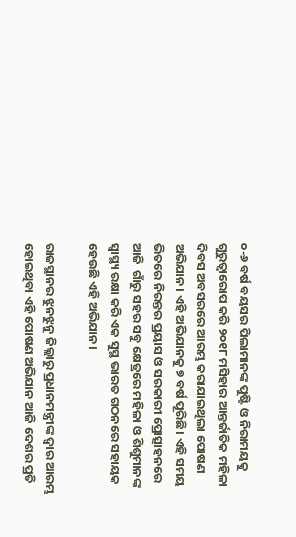୦-୬ ବର୍ଷ ବୟସର ପିଲାମାନଙ୍କ ପୁଷ୍ଟି ଓ ନିରାମୟକୁ ଗୁରୁତ୍ୱାରୋପ କରି ୨୦୧୮ ମସିହାର ଆନ୍ତର୍ଜାତିକ ମହିଳା ଦିବସ ଅବସରରେ ଆରମ୍ଭ କରାଯାଇଥିଲା ପୋଷଣ ଅଭିଯାନ। ଏହି ଅଭିଯାନକୁ ୭ ବର୍ଷ ପୂରିଛି। ଏହି ସମୟ ଭିତରେ ନିରନ୍ତର ପ୍ରୟାସ ଓ ସରକାରୀ ପ୍ରୋତ୍ସାହନରେ ଆଜି  ଗାଁରୁ ସହର ସବୁ କ୍ଷେତ୍ରରେ ମହିଳା ଓ ଶିଶୁମାନଙ୍କ ସ୍ୱାସ୍ଥ୍ୟ ରକ୍ଷା କରି ଏକ ସୁସ୍ଥ ଭାରତ ଗଠନରେ ସହାୟକ ହେଉଛି ଏହି ଅଭିଯାନ।

ରାଜସ୍ଥାନର ଝୁନଝୁନୁ ଜିଲ୍ଲାରୁ ପ୍ରଧାନମନ୍ତ୍ରୀଙ୍କ ଦ୍ୱାର ଆରମ୍ଭ ହୋଇଥିବା ଏହି ପୋଷଣ ଅଭିଯାନ ଆଜି ଦେଶର ପ୍ରତି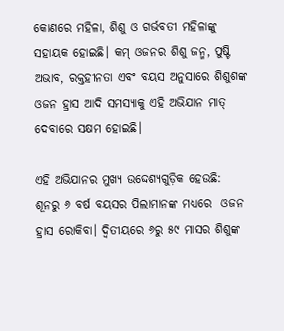କୋଣରେ ମହିଳା, ଶିଶୁ ଓ ଗର୍ଭବତୀ ମହିଳାଙ୍କୁ ସହାୟକ ହୋଇଛି। କମ୍‍ ଓଜନର ଶିଶୁ ଜନ୍ମ, ପୁଷ୍ଟି ଅଭାବ, ରକ୍ତହୀନତା ଏବଂ ବୟସ ଅନୁସାରେ ଶିଶୁଶଙ୍କ ଓଜନ ହ୍ରାସ ଆଦି ସମସ୍ୟାକୁ ଏହି ଅଭିଯାନ ମାତ୍‍ ଦେବାରେ ସକ୍ଷମ ହୋଇଛି।

ଏହି ଅଭିଯାନର ମୁଖ୍ୟ ଉଦ୍ଦେଶ୍ୟଗୁଡ଼ିକ ହେଉଛି: ଶୂନରୁ ୬ ବର୍ଷ ବୟସର ପିଲାମାନଙ୍କ ମଧ୍ୟରେ  ଓଜନ ହ୍ରାସ ରୋକିବା। ଦ୍ୱିତୀୟରେ ୬ରୁ ୫୯ ମାସର ଶିଶୁଙ୍କ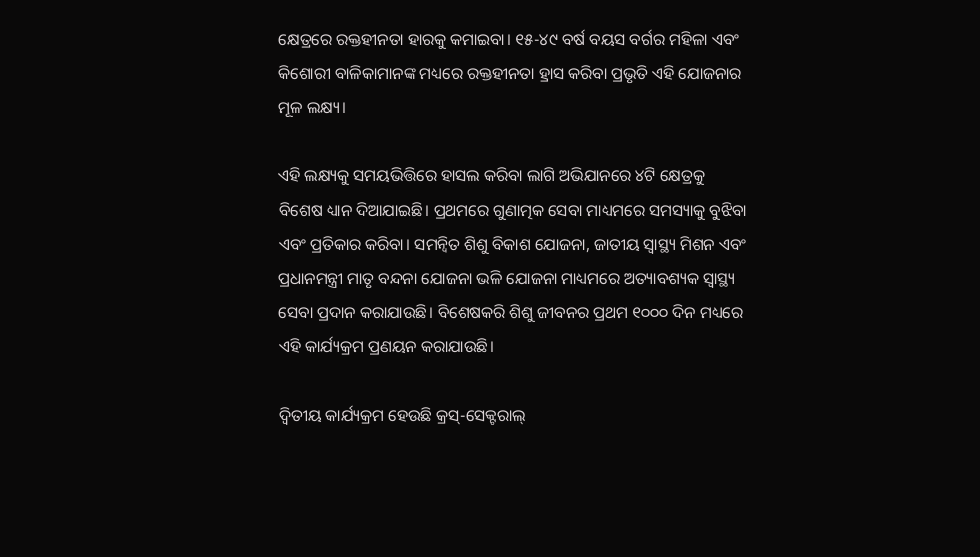କ୍ଷେତ୍ରରେ ରକ୍ତହୀନତା ହାରକୁ କମାଇବା। ୧୫-୪୯ ବର୍ଷ ବୟସ ବର୍ଗର ମହିଳା ଏବଂ କିଶୋରୀ ବାଳିକାମାନଙ୍କ ମଧ୍ୟରେ ରକ୍ତହୀନତା ହ୍ରାସ କରିବା ପ୍ରଭୃତି ଏହି ଯୋଜନାର ମୂଳ ଲକ୍ଷ୍ୟ।

ଏହି ଲକ୍ଷ୍ୟକୁ ସମୟଭିତ୍ତିରେ ହାସଲ କରିବା ଲାଗି ଅଭିଯାନରେ ୪ଟି କ୍ଷେତ୍ରକୁ ବିଶେଷ ଧ୍ୟାନ ଦିଆଯାଇଛି। ପ୍ରଥମରେ ଗୁଣାତ୍ମକ ସେବା ମାଧ୍ୟମରେ ସମସ୍ୟାକୁ ବୁଝିବା ଏବଂ ପ୍ରତିକାର କରିବା। ସମନ୍ୱିତ ଶିଶୁ ବିକାଶ ଯୋଜନା, ଜାତୀୟ ସ୍ୱାସ୍ଥ୍ୟ ମିଶନ ଏବଂ ପ୍ରଧାନମନ୍ତ୍ରୀ ମାତୃ ବନ୍ଦନା ଯୋଜନା ଭଳି ଯୋଜନା ମାଧ୍ୟମରେ ଅତ୍ୟାବଶ୍ୟକ ସ୍ୱାସ୍ଥ୍ୟ ସେବା ପ୍ରଦାନ କରାଯାଉଛି। ବିଶେଷକରି ଶିଶୁ ଜୀବନର ପ୍ରଥମ ୧୦୦୦ ଦିନ ମଧ୍ୟରେ ଏହି କାର୍ଯ୍ୟକ୍ରମ ପ୍ରଣୟନ କରାଯାଉଛି।

ଦ୍ୱିତୀୟ କାର୍ଯ୍ୟକ୍ରମ ହେଉଛି କ୍ରସ୍-ସେକ୍ଟରାଲ୍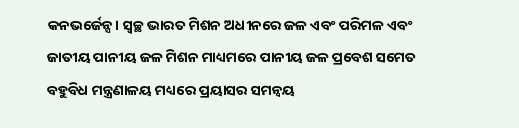କନଭର୍ଜେନ୍ସ। ସ୍ୱଚ୍ଛ ଭାରତ ମିଶନ ଅଧୀନରେ ଜଳ ଏବଂ ପରିମଳ ଏବଂ ଜାତୀୟ ପାନୀୟ ଜଳ ମିଶନ ମାଧ୍ୟମରେ ପାନୀୟ ଜଳ ପ୍ରବେଶ ସମେତ ବହୁବିଧ ମନ୍ତ୍ରଣାଳୟ ମଧ୍ୟରେ ପ୍ରୟାସର ସମନ୍ୱୟ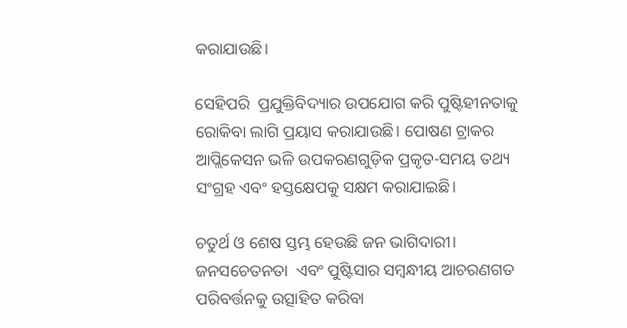କରାଯାଉଛି।

ସେହିପରି  ପ୍ରଯୁକ୍ତିବିଦ୍ୟାର ଉପଯୋଗ କରି ପୁଷ୍ଟିହୀନତାକୁ ରୋକିବା ଲାଗି ପ୍ରୟାସ କରାଯାଉଛି। ପୋଷଣ ଟ୍ରାକର ଆପ୍ଲିକେସନ ଭଳି ଉପକରଣଗୁଡ଼ିକ ପ୍ରକୃତ-ସମୟ ତଥ୍ୟ ସଂଗ୍ରହ ଏବଂ ହସ୍ତକ୍ଷେପକୁ ସକ୍ଷମ କରାଯାଇଛି।

ଚତୁର୍ଥ ଓ ଶେଷ ସ୍ତମ୍ଭ ହେଉଛି ଜନ ଭାଗିଦାରୀ। ଜନସଚେତନତା  ଏବଂ ପୁଷ୍ଟିସାର ସମ୍ବନ୍ଧୀୟ ଆଚରଣଗତ ପରିବର୍ତ୍ତନକୁ ଉତ୍ସାହିତ କରିବା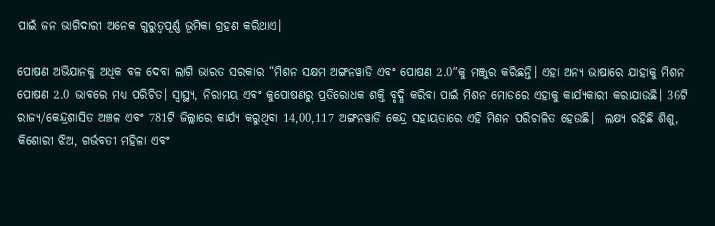ପାଇଁ ଜନ ଭାଗିଦାରୀ ଅନେକ ଗୁରୁତ୍ୱପୂର୍ଣ୍ଣ ଭୂମିକା ଗ୍ରହଣ କରିଥାଏ।

ପୋଷଣ ଅଭିଯାନକୁ ଅଧିକ ବଳ ଦେବା ଲାଗି ଭାରତ ସରକାର “ମିଶନ ସକ୍ଷମ ଅଙ୍ଗନୱାଡି ଏବଂ ପୋଷଣ 2.0″କୁ ମଞ୍ଜୁର କରିଛନ୍ତି। ଏହା ଅନ୍ୟ ଭାଷାରେ ଯାହାକୁ ମିଶନ ପୋଷଣ 2.0 ଭାବରେ ମଧ୍ୟ ପରିଚିତ। ସ୍ୱାସ୍ଥ୍ୟ, ନିରାମୟ ଏବଂ କୁପୋଷଣରୁ ପ୍ରତିରୋଧକ ଶକ୍ତି ବୃଦ୍ଧି କରିବା ପାଇଁ ମିଶନ ମୋଡରେ ଏହାକୁ କାର୍ଯ୍ୟକାରୀ କରାଯାଉଛି। 36ଟି ରାଜ୍ୟ/କେନ୍ଦ୍ରଶାସିତ ଅଞ୍ଚଳ ଏବଂ 781ଟି ଜିଲ୍ଲାରେ କାର୍ଯ୍ୟ କରୁଥିବା 14,00,117 ଅଙ୍ଗନୱାଡି କେନ୍ଦ୍ର ସହାୟତାରେ ଏହି ମିଶନ ପରିଚାଳିତ ହେଉଛି।  ଲକ୍ଷ୍ୟ ରହିଛି ଶିଶୁ, କିଶୋରୀ ଝିଅ, ଗର୍ଭବତୀ ମହିଳା ଏବଂ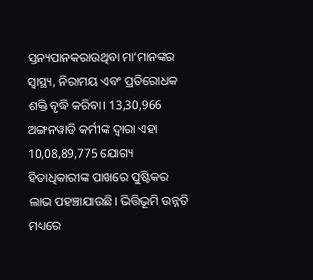ସ୍ତନ୍ୟପାନକରାଉଥିବା ମା’ମାନଙ୍କର ସ୍ୱାସ୍ଥ୍ୟ, ନିରାମୟ ଏବଂ ପ୍ରତିରୋଧକ ଶକ୍ତି ବୃଦ୍ଧି କରିବା। 13,30,966 ଅଙ୍ଗନୱାଡି କର୍ମୀଙ୍କ ଦ୍ୱାରା ଏହା 10,08,89,775 ଯୋଗ୍ୟ ହିତାଧିକାରୀଙ୍କ ପାଖରେ ପୁଷ୍ଟିକର ଲାଭ ପହଞ୍ଚାଯାଉଛି। ଭିତ୍ତିଭୂମି ଉନ୍ନତି ମଧ୍ୟରେ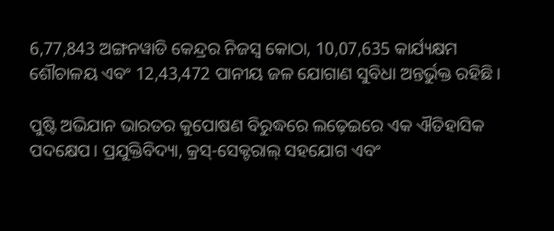6,77,843 ଅଙ୍ଗନୱାଡି କେନ୍ଦ୍ରର ନିଜସ୍ୱ କୋଠା, 10,07,635 କାର୍ଯ୍ୟକ୍ଷମ ଶୌଚାଳୟ ଏବଂ 12,43,472 ପାନୀୟ ଜଳ ଯୋଗାଣ ସୁବିଧା ଅନ୍ତର୍ଭୁକ୍ତ ରହିଛି।

ପୁଷ୍ଟି ଅଭିଯାନ ଭାରତର କୁପୋଷଣ ବିରୁଦ୍ଧରେ ଲଢ଼େଇରେ ଏକ ଐତିହାସିକ ପଦକ୍ଷେପ। ପ୍ରଯୁକ୍ତିବିଦ୍ୟା, କ୍ରସ୍-ସେକ୍ଟରାଲ୍ ସହଯୋଗ ଏବଂ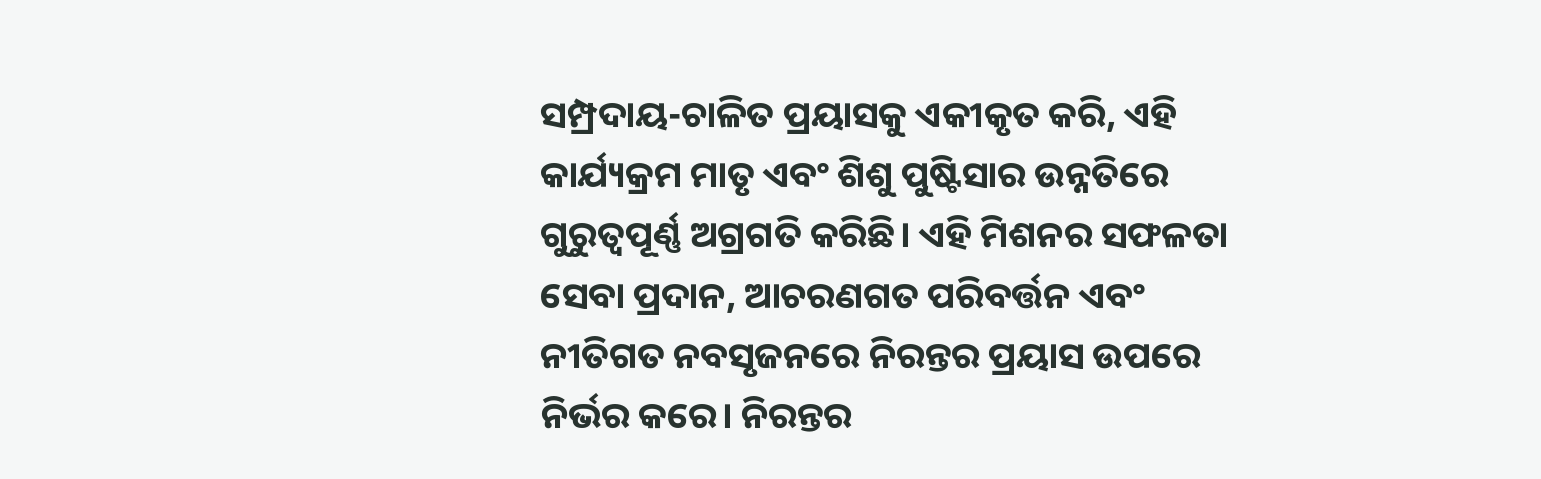ସମ୍ପ୍ରଦାୟ-ଚାଳିତ ପ୍ରୟାସକୁ ଏକୀକୃତ କରି, ଏହି କାର୍ଯ୍ୟକ୍ରମ ମାତୃ ଏବଂ ଶିଶୁ ପୁଷ୍ଟିସାର ଉନ୍ନତିରେ ଗୁରୁତ୍ୱପୂର୍ଣ୍ଣ ଅଗ୍ରଗତି କରିଛି। ଏହି ମିଶନର ସଫଳତା ସେବା ପ୍ରଦାନ, ଆଚରଣଗତ ପରିବର୍ତ୍ତନ ଏବଂ ନୀତିଗତ ନବସୃଜନରେ ନିରନ୍ତର ପ୍ରୟାସ ଉପରେ ନିର୍ଭର କରେ। ନିରନ୍ତର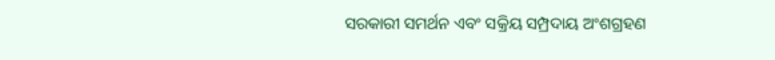ସରକାରୀ ସମର୍ଥନ ଏବଂ ସକ୍ରିୟ ସମ୍ପ୍ରଦାୟ ଅଂଶଗ୍ରହଣ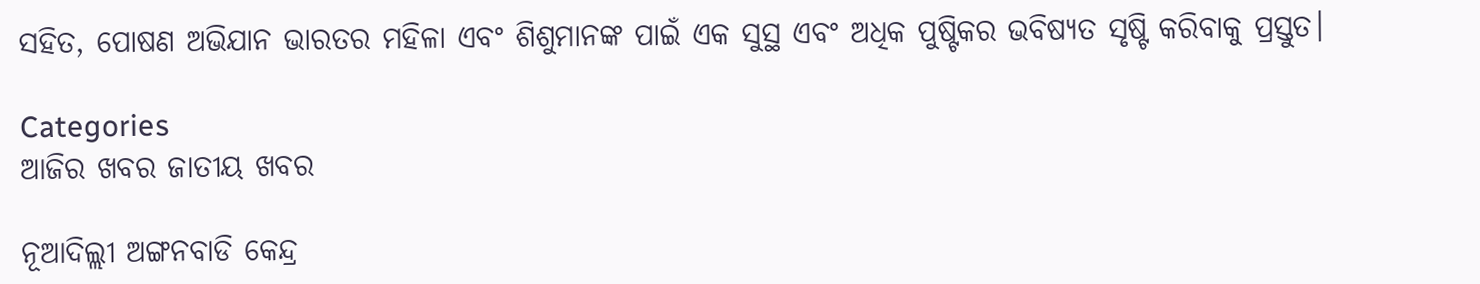ସହିତ, ପୋଷଣ ଅଭିଯାନ ଭାରତର ମହିଳା ଏବଂ ଶିଶୁମାନଙ୍କ ପାଇଁ ଏକ ସୁସ୍ଥ ଏବଂ ଅଧିକ ପୁଷ୍ଟିକର ଭବିଷ୍ୟତ ସୃଷ୍ଟି କରିବାକୁ ପ୍ରସ୍ତୁତ।

Categories
ଆଜିର ଖବର ଜାତୀୟ ଖବର

ନୂଆଦିଲ୍ଲୀ ଅଙ୍ଗନବାଡି କେନ୍ଦ୍ର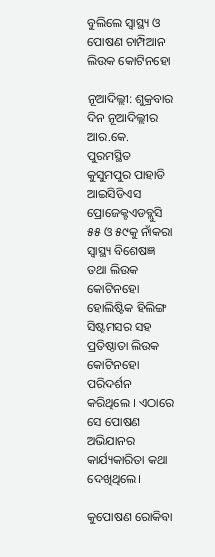ବୁଲିଲେ ସ୍ୱାସ୍ଥ୍ୟ ଓ ପୋଷଣ ଚାମ୍ପିଆନ ଲିଉକ କୋଟିନହୋ

ନୂଆଦିଲ୍ଲୀ: ଶୁକ୍ରବାର ଦିନ ନୂଆଦିଲ୍ଲୀର ଆର.କେ. ପୁରମସ୍ଥିତ କୁସୁମପୁର ପାହାଡି ଆଇସିଡିଏସ ପ୍ରୋଜେକ୍ଟଏଡବ୍ଲୁସି ୫୫ ଓ ୫୯କୁ ନାଁକରା ସ୍ୱାସ୍ଥ୍ୟ ବିଶେଷଜ୍ଞ ତଥା ଲିଉକ କୋଟିନହୋ ହୋଲିଷ୍ଟିକ ହିଲିଙ୍ଗ ସିଷ୍ଟମସର ସହ ପ୍ରତିଷ୍ଠାତା ଲିଉକ କୋଟିନହୋ ପରିଦର୍ଶନ କରିଥିଲେ । ଏଠାରେ ସେ ପୋଷଣ ଅଭିଯାନର କାର୍ଯ୍ୟକାରିତା କଥା ଦେଖିଥିଲେ।

କୁପୋଷଣ ରୋକିବା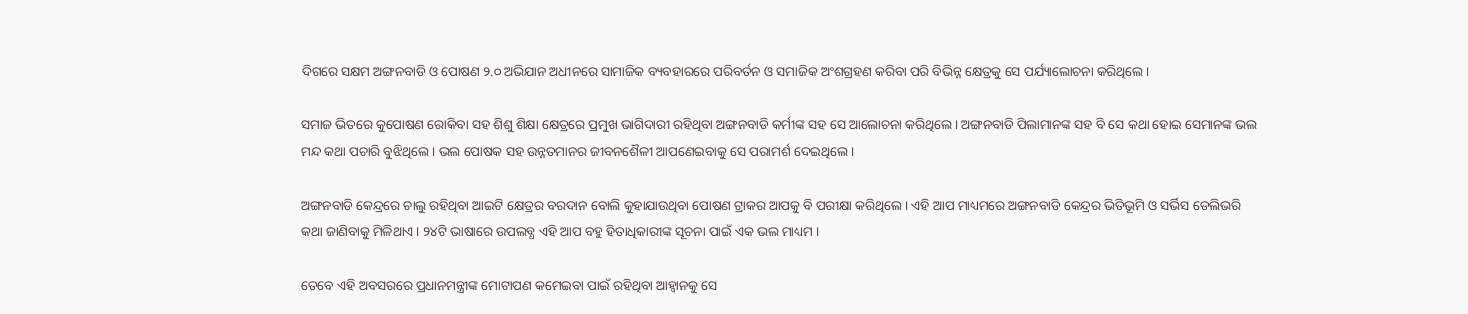ଦିଗରେ ସକ୍ଷମ ଅଙ୍ଗନବାଡି ଓ ପୋଷଣ ୨.୦ ଅଭିଯାନ ଅଧୀନରେ ସାମାଜିକ ବ୍ୟବହାରରେ ପରିବର୍ତନ ଓ ସମାଜିକ ଅଂଶଗ୍ରହଣ କରିବା ପରି ବିଭିନ୍ନ କ୍ଷେତ୍ରକୁ ସେ ପର୍ଯ୍ୟାଲୋଚନା କରିଥିଲେ।

ସମାଜ ଭିତରେ କୁପୋଷଣ ରୋକିବା ସହ ଶିଶୁ ଶିକ୍ଷା କ୍ଷେତ୍ରରେ ପ୍ରମୁଖ ଭାଗିଦାରୀ ରହିଥିବା ଅଙ୍ଗନବାଡି କର୍ମୀଙ୍କ ସହ ସେ ଆଲୋଚନା କରିଥିଲେ । ଅଙ୍ଗନବାଡି ପିଲାମାନଙ୍କ ସହ ବି ସେ କଥା ହୋଇ ସେମାନଙ୍କ ଭଲ ମନ୍ଦ କଥା ପଚାରି ବୁଝିଥିଲେ । ଭଲ ପୋଷକ ସହ ଉନ୍ନତମାନର ଜୀବନଶୈଳୀ ଆପଣେଇବାକୁ ସେ ପରାମର୍ଶ ଦେଇଥିଲେ ।

ଅଙ୍ଗନବାଡି କେନ୍ଦ୍ରରେ ଚାଲୁ ରହିଥିବା ଆଇଟି କ୍ଷେତ୍ରର ବରଦାନ ବୋଲି କୁହାଯାଉଥିବା ପୋଷଣ ଟ୍ରାକର ଆପକୁ ବି ପରୀକ୍ଷା କରିଥିଲେ । ଏହି ଆପ ମାଧ୍ୟମରେ ଅଙ୍ଗନବାଡି କେନ୍ଦ୍ରର ଭିତିଭୂମି ଓ ସର୍ଭିସ ଡେଲିଭରି କଥା ଜାଣିବାକୁ ମିଳିଥାଏ । ୨୪ଟି ଭାଷାରେ ଉପଲବ୍ଧ ଏହି ଆପ ବହୁ ହିତାଧିକାରୀଙ୍କ ସୂଚନା ପାଇଁ ଏକ ଭଲ ମାଧ୍ୟମ ।

ତେବେ ଏହି ଅବସରରେ ପ୍ରଧାନମନ୍ତ୍ରୀଙ୍କ ମୋଟାପଣ କମେଇବା ପାଇଁ ରହିଥିବା ଆହ୍ୱାନକୁ ସେ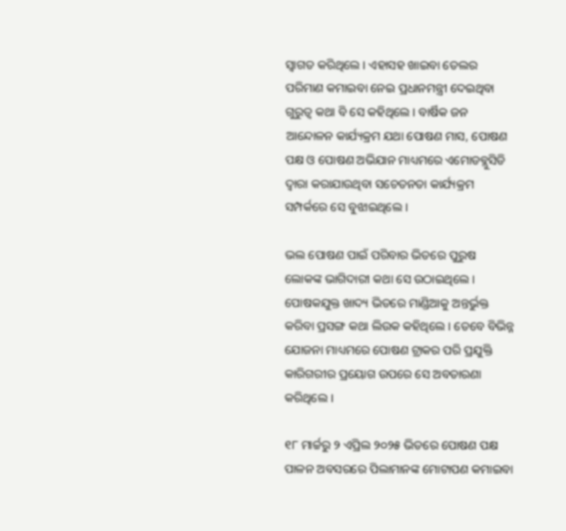ସ୍ୱାଗତ କରିଥିଲେ । ଏହାସହ ଖାଇବା ତେଲର ପରିମାଣ କମାଇବା ନେଇ ପ୍ରଧାନମନ୍ତ୍ରୀ ଦେଇଥିବା ଗୁରୁତ୍ୱ କଥା ବି ସେ କହିଥିଲେ । ବାର୍ଷିକ ଜନ ଆନ୍ଦୋଳନ କାର୍ଯ୍ୟକ୍ରମ ଯଥା ପୋଷଣ ମାସ, ପୋଷଣ ପକ୍ଷ ଓ ପୋଷଣ ଅଭିଯାନ ମାଧ୍ୟମରେ ଏମୋଡବ୍ଲୁସିଡି ଦ୍ୱାରା କରାଯାଉଥିବା ସଚେତନତା କାର୍ଯ୍ୟକ୍ରମ ସମ୍ପର୍କରେ ସେ ବୁଝାଇଥିଲେ ।

ଭଲ ପୋଷଣ ପାଇଁ ପରିବାର ଭିତରେ ପୁରୁଷ ଲୋକଙ୍କ ଭାଗିଦାରୀ କଥା ସେ ଉଠାଇଥିଲେ । ପୋଷକଯୁକ୍ତ ଖାଦ୍ୟ ଭିତରେ ମାଣ୍ଡିଆକୁ ଅନ୍ତର୍ଭୁକ୍ତ କରିବା ପ୍ରସଙ୍ଗ କଥା ଲିଉକ କହିଥିଲେ । ତେବେ ବିଭିନ୍ନ ଯୋଜନା ମାଧ୍ୟମରେ ପୋଷଣ ଟ୍ରାକର ପରି ପ୍ରଯୁକ୍ତି କାରିଗରୀର ପ୍ରୟୋଗ ଉପରେ ସେ ଅବତାରଣା କରିଥିଲେ ।

୧୮ ମାର୍ଚ୍ଚରୁ ୨ ଏପ୍ରିଲ ୨୦୨୫ ଭିତରେ ପୋଷଣ ପକ୍ଷ ପାଳନ ଅବସରରେ ପିଲାମାନଙ୍କ ମୋଟାପଣ କମାଇବା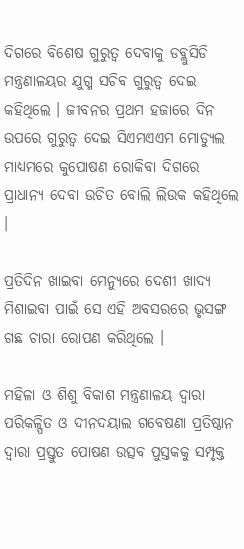ଦିଗରେ ବିଶେଷ ଗୁରୁତ୍ୱ ଦେବାକୁ ଡବ୍ଲୁସିଡି ମନ୍ତ୍ରଣାଳୟର ଯୁଗ୍ମ ସଚିବ ଗୁରୁତ୍ୱ ଦେଇ କହିଥିଲେ । ଜୀବନର ପ୍ରଥମ ହଜାରେ ଦିନ ଉପରେ ଗୁରୁତ୍ୱ ଦେଇ ସିଏମଏଏମ ମୋଡ୍ୟୁଲ ମାଧ୍ୟମରେ କୁପୋଷଣ ରୋକିବା ଦିଗରେ ପ୍ରାଧାନ୍ୟ ଦେବା ଉଚିତ ବୋଲି ଲିଉକ କହିଥିଲେ ।

ପ୍ରତିଦିନ ଖାଇବା ମେନ୍ୟୁରେ ଦେଶୀ ଖାଦ୍ୟ ମିଶାଇବା ପାଇଁ ସେ ଏହି ଅବସରରେ ଭୃସଙ୍ଗ ଗଛ ଚାରା ରୋପଣ କରିଥିଲେ ।

ମହିଳା ଓ ଶିଶୁ ବିକାଶ ମନ୍ତ୍ରଣାଳୟ ଦ୍ୱାରା ପରିକଳ୍ପିତ ଓ ଦୀନଦୟାଲ ଗବେଷଣା ପ୍ରତିଷ୍ଠାନ ଦ୍ୱାରା ପ୍ରସ୍ତୁତ ପୋଷଣ ଉତ୍ସବ ପୁସ୍ତକକୁ ସମ୍ପୃକ୍ତ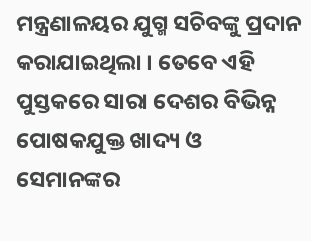ମନ୍ତ୍ରଣାଳୟର ଯୁଗ୍ମ ସଚିବଙ୍କୁ ପ୍ରଦାନ କରାଯାଇଥିଲା । ତେବେ ଏହି ପୁସ୍ତକରେ ସାରା ଦେଶର ବିଭିନ୍ନ ପୋଷକଯୁକ୍ତ ଖାଦ୍ୟ ଓ ସେମାନଙ୍କର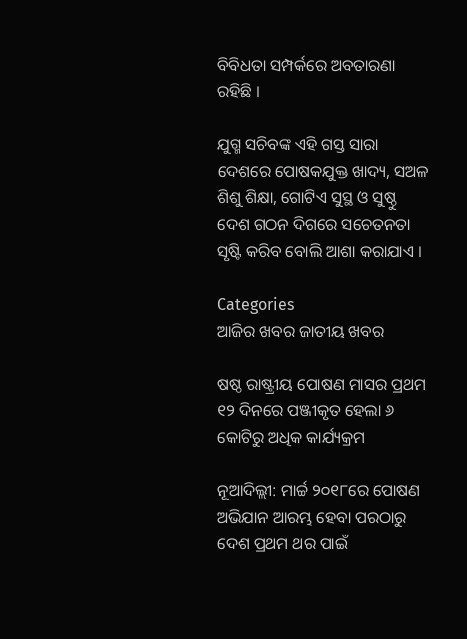ବିବିଧତା ସମ୍ପର୍କରେ ଅବତାରଣା ରହିଛି ।

ଯୁଗ୍ମ ସଚିବଙ୍କ ଏହି ଗସ୍ତ ସାରା ଦେଶରେ ପୋଷକଯୁକ୍ତ ଖାଦ୍ୟ, ସଅଳ ଶିଶୁ ଶିକ୍ଷା, ଗୋଟିଏ ସୁସ୍ଥ ଓ ସୁଷ୍ଠୁ ଦେଶ ଗଠନ ଦିଗରେ ସଚେତନତା ସୃଷ୍ଟି କରିବ ବୋଲି ଆଶା କରାଯାଏ ।

Categories
ଆଜିର ଖବର ଜାତୀୟ ଖବର

ଷଷ୍ଠ ରାଷ୍ଟ୍ରୀୟ ପୋଷଣ ମାସର ପ୍ରଥମ ୧୨ ଦିନରେ ପଞ୍ଜୀକୃତ ହେଲା ୬ କୋଟିରୁ ଅଧିକ କାର୍ଯ୍ୟକ୍ରମ

ନୂଆଦିଲ୍ଲୀ: ମାର୍ଚ୍ଚ ୨୦୧୮ରେ ପୋଷଣ ଅଭିଯାନ ଆରମ୍ଭ ହେବା ପରଠାରୁ ଦେଶ ପ୍ରଥମ ଥର ପାଇଁ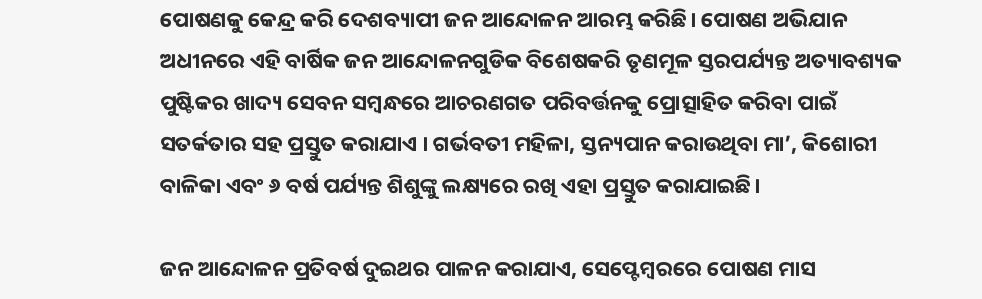ପୋଷଣକୁ କେନ୍ଦ୍ର କରି ଦେଶବ୍ୟାପୀ ଜନ ଆନ୍ଦୋଳନ ଆରମ୍ଭ କରିଛି। ପୋଷଣ ଅଭିଯାନ ଅଧୀନରେ ଏହି ବାର୍ଷିକ ଜନ ଆନ୍ଦୋଳନଗୁଡିକ ବିଶେଷକରି ତୃଣମୂଳ ସ୍ତରପର୍ଯ୍ୟନ୍ତ ଅତ୍ୟାବଶ୍ୟକ ପୁଷ୍ଟିକର ଖାଦ୍ୟ ସେବନ ସମ୍ବନ୍ଧରେ ଆଚରଣଗତ ପରିବର୍ତ୍ତନକୁ ପ୍ରୋତ୍ସାହିତ କରିବା ପାଇଁ ସତର୍କତାର ସହ ପ୍ରସ୍ତୁତ କରାଯାଏ । ଗର୍ଭବତୀ ମହିଳା, ସ୍ତନ୍ୟପାନ କରାଉଥିବା ମା’, କିଶୋରୀ ବାଳିକା ଏବଂ ୬ ବର୍ଷ ପର୍ଯ୍ୟନ୍ତ ଶିଶୁଙ୍କୁ ଲକ୍ଷ୍ୟରେ ରଖି ଏହା ପ୍ରସ୍ତୁତ କରାଯାଇଛି।

ଜନ ଆନ୍ଦୋଳନ ପ୍ରତିବର୍ଷ ଦୁଇଥର ପାଳନ କରାଯାଏ, ସେପ୍ଟେମ୍ବରରେ ପୋଷଣ ମାସ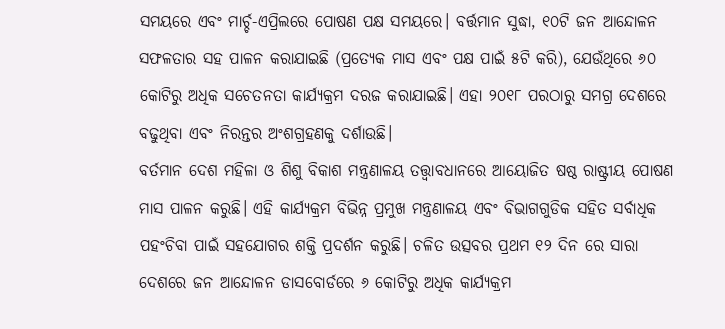ସମୟରେ ଏବଂ ମାର୍ଚ୍ଚ-ଏପ୍ରିଲରେ ପୋଷଣ ପକ୍ଷ ସମୟରେ। ବର୍ତ୍ତମାନ ସୁଦ୍ଧା, ୧୦ଟି ଜନ ଆନ୍ଦୋଳନ ସଫଳତାର ସହ ପାଳନ କରାଯାଇଛି (ପ୍ରତ୍ୟେକ ମାସ ଏବଂ ପକ୍ଷ ପାଇଁ ୫ଟି କରି), ଯେଉଁଥିରେ ୬୦ କୋଟିରୁ ଅଧିକ ସଚେତନତା କାର୍ଯ୍ୟକ୍ରମ ଦରଜ କରାଯାଇଛି। ଏହା ୨୦୧୮ ପରଠାରୁ ସମଗ୍ର ଦେଶରେ ବଢୁଥିବା ଏବଂ ନିରନ୍ତର ଅଂଶଗ୍ରହଣକୁ ଦର୍ଶାଉଛି।
ବର୍ତମାନ ଦେଶ ମହିଳା ଓ ଶିଶୁ ବିକାଶ ମନ୍ତ୍ରଣାଳୟ ତତ୍ତ୍ୱାବଧାନରେ ଆୟୋଜିତ ଷଷ୍ଠ ରାଷ୍ଟ୍ରୀୟ ପୋଷଣ ମାସ ପାଳନ କରୁଛି। ଏହି କାର୍ଯ୍ୟକ୍ରମ ବିଭିନ୍ନ ପ୍ରମୁଖ ମନ୍ତ୍ରଣାଳୟ ଏବଂ ବିଭାଗଗୁଡିକ ସହିତ ସର୍ବାଧିକ ପହଂଚିବା ପାଇଁ ସହଯୋଗର ଶକ୍ତି ପ୍ରଦର୍ଶନ କରୁଛି। ଚଳିତ ଉତ୍ସବର ପ୍ରଥମ ୧୨ ଦିନ ରେ ସାରା ଦେଶରେ ଜନ ଆନ୍ଦୋଳନ ଡାସବୋର୍ଡରେ ୬ କୋଟିରୁ ଅଧିକ କାର୍ଯ୍ୟକ୍ରମ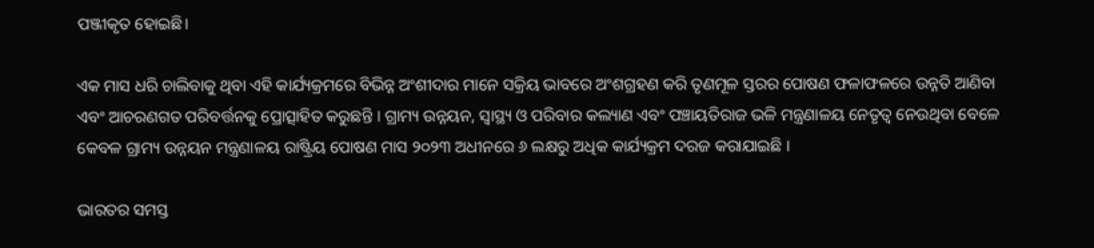ପଞ୍ଜୀକୃତ ହୋଇଛି।

ଏକ ମାସ ଧରି ଚାଲିବାକୁ ଥିବା ଏହି କାର୍ଯ୍ୟକ୍ରମରେ ବିଭିନ୍ନ ଅଂଶୀଦାର ମାନେ ସକ୍ରିୟ ଭାବରେ ଅଂଶଗ୍ରହଣ କରି ତୃଣମୂଳ ସ୍ତରର ପୋଷଣ ଫଳାଫଳରେ ଉନ୍ନତି ଆଣିବା ଏବଂ ଆଚରଣଗତ ପରିବର୍ତ୍ତନକୁ ପ୍ରୋତ୍ସାହିତ କରୁଛନ୍ତି । ଗ୍ରାମ୍ୟ ଉନ୍ନୟନ, ସ୍ୱାସ୍ଥ୍ୟ ଓ ପରିବାର କଲ୍ୟାଣ ଏବଂ ପଞ୍ଚାୟତିରାଜ ଭଳି ମନ୍ତ୍ରଣାଳୟ ନେତୃତ୍ୱ ନେଉଥିବା ବେଳେ କେବଳ ଗ୍ରାମ୍ୟ ଉନ୍ନୟନ ମନ୍ତ୍ରଣାଳୟ ରାଷ୍ଟ୍ରିୟ ପୋଷଣ ମାସ ୨୦୨୩ ଅଧୀନରେ ୬ ଲକ୍ଷରୁ ଅଧିକ କାର୍ଯ୍ୟକ୍ରମ ଦରଜ କରାଯାଇଛି ।

ଭାରତର ସମସ୍ତ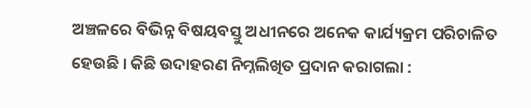ଅଞ୍ଚଳରେ ବିଭିନ୍ନ ବିଷୟବସ୍ତୁ ଅଧୀନରେ ଅନେକ କାର୍ଯ୍ୟକ୍ରମ ପରିଚାଳିତ ହେଉଛି । କିଛି ଉଦାହରଣ ନିମ୍ନଲିଖିତ ପ୍ରଦାନ କରାଗଲା :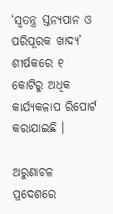‘ସ୍ବତନ୍ତ୍ର ସ୍ତନ୍ୟପାନ ଓ ପରିପୂରକ ଖାଦ୍ୟ’ ଶୀର୍ଷକରେ ୧ କୋଟିରୁ ଅଧିକ କାର୍ଯ୍ୟକଳାପ ରିପୋର୍ଟ କରାଯାଇଛି ।

ଅରୁଣାଚଳ ପ୍ରଦେଶରେ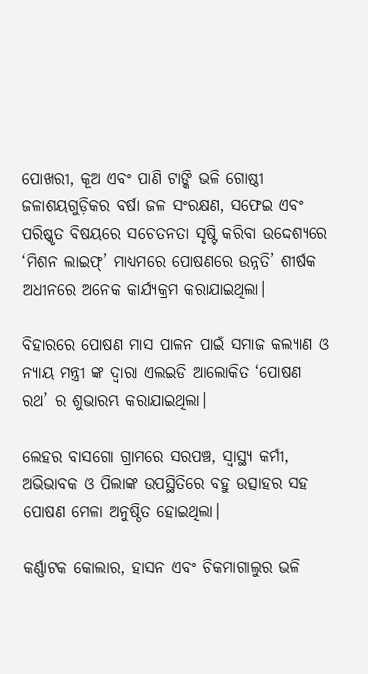ପୋଖରୀ, କୂଅ ଏବଂ ପାଣି ଟାଙ୍କି ଭଳି ଗୋଷ୍ଠୀ ଜଳାଶୟଗୁଡ଼ିକର ବର୍ଷା ଜଳ ସଂରକ୍ଷଣ, ସଫେଇ ଏବଂ ପରିଷ୍କୃତ ବିଷୟରେ ସଚେତନତା ସୃଷ୍ଟି କରିବା ଉଦ୍ଦେଶ୍ୟରେ ‘ମିଶନ ଲାଇଫ୍’ ମାଧ୍ୟମରେ ପୋଷଣରେ ଉନ୍ନତି’ ଶୀର୍ଷକ ଅଧୀନରେ ଅନେକ କାର୍ଯ୍ୟକ୍ରମ କରାଯାଇଥିଲା।

ବିହାରରେ ପୋଷଣ ମାସ ପାଳନ ପାଇଁ ସମାଜ କଲ୍ୟାଣ ଓ ନ୍ୟାୟ ମନ୍ତ୍ରୀ ଙ୍କ ଦ୍ୱାରା ଏଲଇଡି ଆଲୋକିତ ‘ପୋଷଣ ରଥ’ ର ଶୁଭାରମ୍ଭ କରାଯାଇଥିଲା।

ଲେହର ବାସଗୋ ଗ୍ରାମରେ ସରପଞ୍ଚ, ସ୍ୱାସ୍ଥ୍ୟ କର୍ମୀ, ଅଭିଭାବକ ଓ ପିଲାଙ୍କ ଉପସ୍ଥିତିରେ ବହୁ ଉତ୍ସାହର ସହ ପୋଷଣ ମେଳା ଅନୁଷ୍ଠିତ ହୋଇଥିଲା।

କର୍ଣ୍ଣାଟକ କୋଲାର, ହାସନ ଏବଂ ଚିକମାଗାଲୁର ଭଳି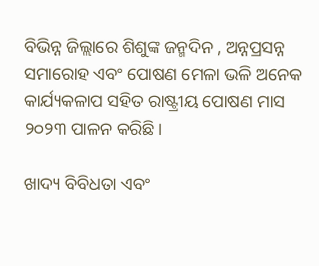ବିଭିନ୍ନ ଜିଲ୍ଲାରେ ଶିଶୁଙ୍କ ଜନ୍ମଦିନ , ଅନ୍ନପ୍ରସନ୍ନ ସମାରୋହ ଏବଂ ପୋଷଣ ମେଳା ଭଳି ଅନେକ କାର୍ଯ୍ୟକଳାପ ସହିତ ରାଷ୍ଟ୍ରୀୟ ପୋଷଣ ମାସ ୨୦୨୩ ପାଳନ କରିଛି।

ଖାଦ୍ୟ ବିବିଧତା ଏବଂ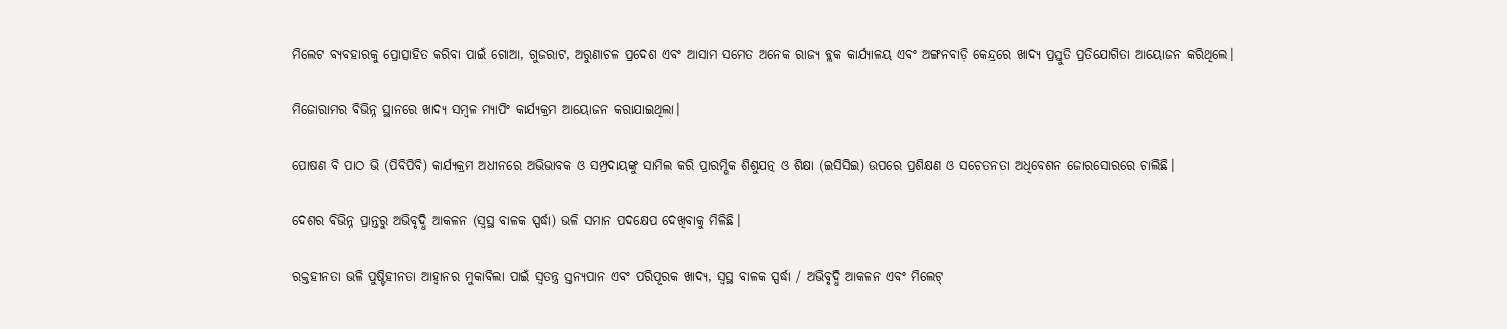ମିଲେଟ ବ୍ୟବହାରକୁ ପ୍ରୋତ୍ସାହିତ କରିବା ପାଇଁ ଗୋଆ, ଗୁଜରାଟ, ଅରୁଣାଚଳ ପ୍ରଦେଶ ଏବଂ ଆସାମ ସମେତ ଅନେକ ରାଜ୍ୟ ବ୍ଲକ କାର୍ଯ୍ୟାଳୟ ଏବଂ ଅଙ୍ଗନବାଡ଼ି କେନ୍ଦ୍ରରେ ଖାଦ୍ୟ ପ୍ରସ୍ତୁତି ପ୍ରତିଯୋଗିତା ଆୟୋଜନ କରିଥିଲେ।

ମିଜୋରାମର ବିଭିନ୍ନ ସ୍ଥାନରେ ଖାଦ୍ୟ ସମ୍ବଳ ମ୍ୟାପିଂ କାର୍ଯ୍ୟକ୍ରମ ଆୟୋଜନ କରାଯାଇଥିଲା।

ପୋଷଣ ବି ପାଠ ଭି (ପିବିପିବି) କାର୍ଯ୍ୟକ୍ରମ ଅଧୀନରେ ଅଭିଭାବକ ଓ ସମ୍ପ୍ରଦାୟଙ୍କୁ ସାମିଲ କରି ପ୍ରାରମ୍ଭିକ ଶିଶୁଯତ୍ନ ଓ ଶିକ୍ଷା (ଇସିସିଇ) ଉପରେ ପ୍ରଶିକ୍ଷଣ ଓ ସଚେତନତା ଅଧିବେଶନ ଜୋରସୋରରେ ଚାଲିଛି।

ଦେଶର ବିଭିନ୍ନ ପ୍ରାନ୍ତରୁ ଅଭିବୃଦ୍ଧି ଆକଳନ (ସ୍ୱସ୍ଥ ବାଳକ ସ୍ପର୍ଦ୍ଧା) ଭଳି ସମାନ ପଦକ୍ଷେପ ଦେଖିବାକୁ ମିଳିଛି।

ରକ୍ତହୀନତା ଭଳି ପୁଷ୍ଟିହୀନତା ଆହ୍ୱାନର ମୁକାବିଲା ପାଇଁ ସ୍ୱତନ୍ତ୍ର ସ୍ତନ୍ୟପାନ ଏବଂ ପରିପୂରକ ଖାଦ୍ୟ, ସ୍ୱସ୍ଥ ବାଳକ ସ୍ପର୍ଦ୍ଧା / ଅଭିବୃଦ୍ଧି ଆକଳନ ଏବଂ ମିଲେଟ୍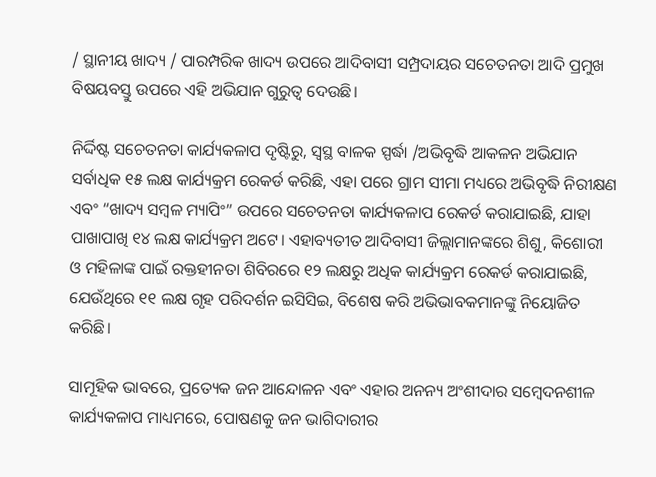/ ସ୍ଥାନୀୟ ଖାଦ୍ୟ / ପାରମ୍ପରିକ ଖାଦ୍ୟ ଉପରେ ଆଦିବାସୀ ସମ୍ପ୍ରଦାୟର ସଚେତନତା ଆଦି ପ୍ରମୁଖ ବିଷୟବସ୍ତୁ ଉପରେ ଏହି ଅଭିଯାନ ଗୁରୁତ୍ୱ ଦେଉଛି।

ନିର୍ଦ୍ଦିଷ୍ଟ ସଚେତନତା କାର୍ଯ୍ୟକଳାପ ଦୃଷ୍ଟିରୁ, ସ୍ୱସ୍ଥ ବାଳକ ସ୍ପର୍ଦ୍ଧା /ଅଭିବୃଦ୍ଧି ଆକଳନ ଅଭିଯାନ ସର୍ବାଧିକ ୧୫ ଲକ୍ଷ କାର୍ଯ୍ୟକ୍ରମ ରେକର୍ଡ କରିଛି, ଏହା ପରେ ଗ୍ରାମ ସୀମା ମଧ୍ୟରେ ଅଭିବୃଦ୍ଧି ନିରୀକ୍ଷଣ ଏବଂ “ଖାଦ୍ୟ ସମ୍ବଳ ମ୍ୟାପିଂ” ଉପରେ ସଚେତନତା କାର୍ଯ୍ୟକଳାପ ରେକର୍ଡ କରାଯାଇଛି, ଯାହା ପାଖାପାଖି ୧୪ ଲକ୍ଷ କାର୍ଯ୍ୟକ୍ରମ ଅଟେ। ଏହାବ୍ୟତୀତ ଆଦିବାସୀ ଜିଲ୍ଲାମାନଙ୍କରେ ଶିଶୁ, କିଶୋରୀ ଓ ମହିଳାଙ୍କ ପାଇଁ ରକ୍ତହୀନତା ଶିବିରରେ ୧୨ ଲକ୍ଷରୁ ଅଧିକ କାର୍ଯ୍ୟକ୍ରମ ରେକର୍ଡ କରାଯାଇଛି, ଯେଉଁଥିରେ ୧୧ ଲକ୍ଷ ଗୃହ ପରିଦର୍ଶନ ଇସିସିଇ, ବିଶେଷ କରି ଅଭିଭାବକମାନଙ୍କୁ ନିୟୋଜିତ କରିଛି।

ସାମୂହିକ ଭାବରେ, ପ୍ରତ୍ୟେକ ଜନ ଆନ୍ଦୋଳନ ଏବଂ ଏହାର ଅନନ୍ୟ ଅଂଶୀଦାର ସମ୍ବେଦନଶୀଳ କାର୍ଯ୍ୟକଳାପ ମାଧ୍ୟମରେ, ପୋଷଣକୁ ଜନ ଭାଗିଦାରୀର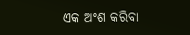ଏକ ଅଂଶ କରିବା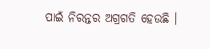ପାଇଁ ନିରନ୍ତର ଅଗ୍ରଗତି ହେଉଛି ।